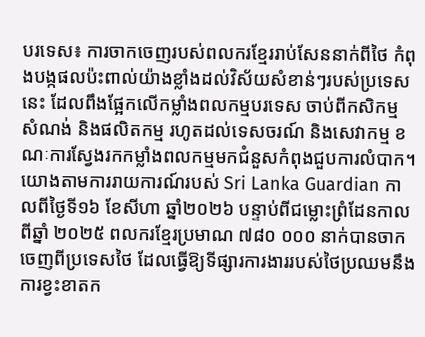បរទេស៖ ការចាកចេញរបស់ពលករខ្មែររាប់សែននាក់ពីថៃ កំពុងបង្កផលប៉ះពាល់យ៉ាងខ្លាំងដល់វិស័យសំខាន់ៗរបស់ប្រទេសនេះ ដែលពឹងផ្អែកលើកម្លាំងពលកម្មបរទេស ចាប់ពីកសិកម្ម សំណង់ និងផលិតកម្ម រហូតដល់ទេសចរណ៍ និងសេវាកម្ម ខណៈការស្វែងរកកម្លាំងពលកម្មមកជំនួសកំពុងជួបការលំបាក។
យោងតាមការរាយការណ៍របស់ Sri Lanka Guardian កាលពីថ្ងៃទី១៦ ខែសីហា ឆ្នាំ២០២៦ បន្ទាប់ពីជម្លោះព្រំដែនកាលពីឆ្នាំ ២០២៥ ពលករខ្មែរប្រមាណ ៧៨០ ០០០ នាក់បានចាកចេញពីប្រទេសថៃ ដែលធ្វើឱ្យទីផ្សារការងាររបស់ថៃប្រឈមនឹងការខ្វះខាតក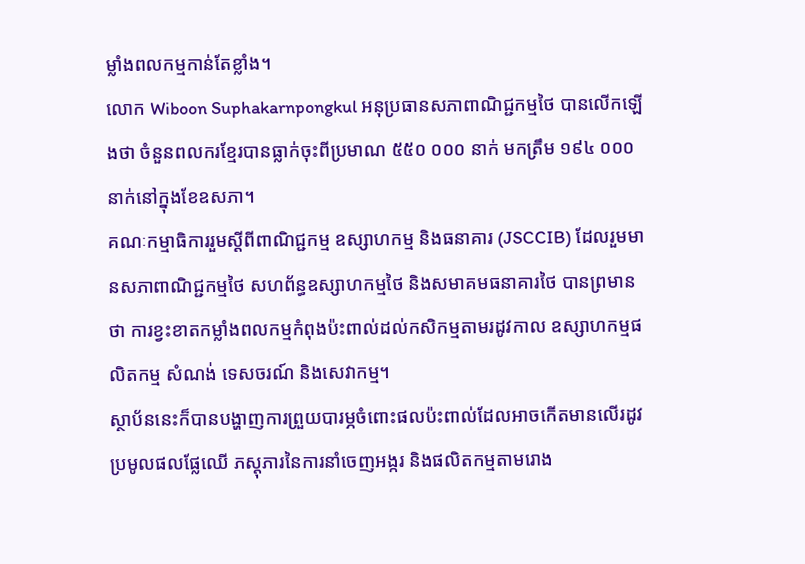ម្លាំងពលកម្មកាន់តែខ្លាំង។
លោក Wiboon Suphakarnpongkul អនុប្រធានសភាពាណិជ្ជកម្មថៃ បានលើកឡើងថា ចំនួនពលករខ្មែរបានធ្លាក់ចុះពីប្រមាណ ៥៥០ ០០០ នាក់ មកត្រឹម ១៩៤ ០០០ នាក់នៅក្នុងខែឧសភា។
គណៈកម្មាធិការរួមស្តីពីពាណិជ្ជកម្ម ឧស្សាហកម្ម និងធនាគារ (JSCCIB) ដែលរួមមានសភាពាណិជ្ជកម្មថៃ សហព័ន្ធឧស្សាហកម្មថៃ និងសមាគមធនាគារថៃ បានព្រមានថា ការខ្វះខាតកម្លាំងពលកម្មកំពុងប៉ះពាល់ដល់កសិកម្មតាមរដូវកាល ឧស្សាហកម្មផលិតកម្ម សំណង់ ទេសចរណ៍ និងសេវាកម្ម។
ស្ថាប័ននេះក៏បានបង្ហាញការព្រួយបារម្ភចំពោះផលប៉ះពាល់ដែលអាចកើតមានលើរដូវប្រមូលផលផ្លែឈើ ភស្តុភារនៃការនាំចេញអង្ករ និងផលិតកម្មតាមរោង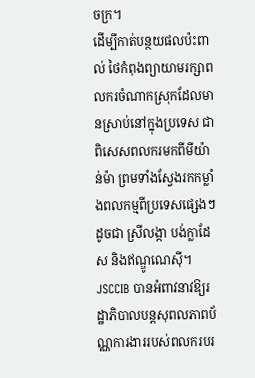ចក្រ។
ដើម្បីកាត់បន្ថយផលប៉ះពាល់ ថៃកំពុងព្យាយាមរក្សាពលករចំណាកស្រុកដែលមានស្រាប់នៅក្នុងប្រទេស ជាពិសេសពលករមកពីមីយ៉ាន់ម៉ា ព្រមទាំងស្វែងរកកម្លាំងពលកម្មពីប្រទេសផ្សេងៗ ដូចជា ស្រីលង្កា បង់ក្លាដែស និងឥណ្ឌូណេស៊ី។
JSCCIB បានអំពាវនាវឱ្យរដ្ឋាភិបាលបន្តសុពលភាពប័ណ្ណការងាររបស់ពលករបរ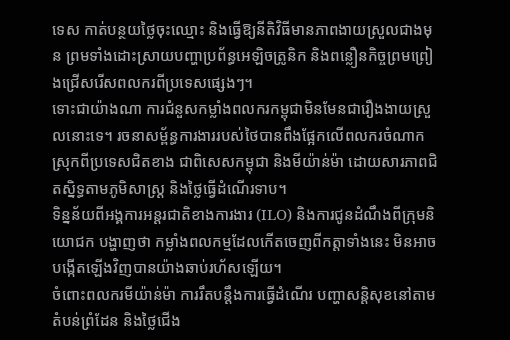ទេស កាត់បន្ថយថ្លៃចុះឈ្មោះ និងធ្វើឱ្យនីតិវិធីមានភាពងាយស្រួលជាងមុន ព្រមទាំងដោះស្រាយបញ្ហាប្រព័ន្ធអេឡិចត្រូនិក និងពន្លឿនកិច្ចព្រមព្រៀងជ្រើសរើសពលករពីប្រទេសផ្សេងៗ។
ទោះជាយ៉ាងណា ការជំនួសកម្លាំងពលករកម្ពុជាមិនមែនជារឿងងាយស្រួលនោះទេ។ រចនាសម្ព័ន្ធការងាររបស់ថៃបានពឹងផ្អែកលើពលករចំណាកស្រុកពីប្រទេសជិតខាង ជាពិសេសកម្ពុជា និងមីយ៉ាន់ម៉ា ដោយសារភាពជិតស្និទ្ធតាមភូមិសាស្ត្រ និងថ្លៃធ្វើដំណើរទាប។
ទិន្នន័យពីអង្គការអន្តរជាតិខាងការងារ (ILO) និងការជូនដំណឹងពីក្រុមនិយោជក បង្ហាញថា កម្លាំងពលកម្មដែលកើតចេញពីកត្តាទាំងនេះ មិនអាចបង្កើតឡើងវិញបានយ៉ាងឆាប់រហ័សឡើយ។
ចំពោះពលករមីយ៉ាន់ម៉ា ការរឹតបន្តឹងការធ្វើដំណើរ បញ្ហាសន្តិសុខនៅតាមតំបន់ព្រំដែន និងថ្លៃជើង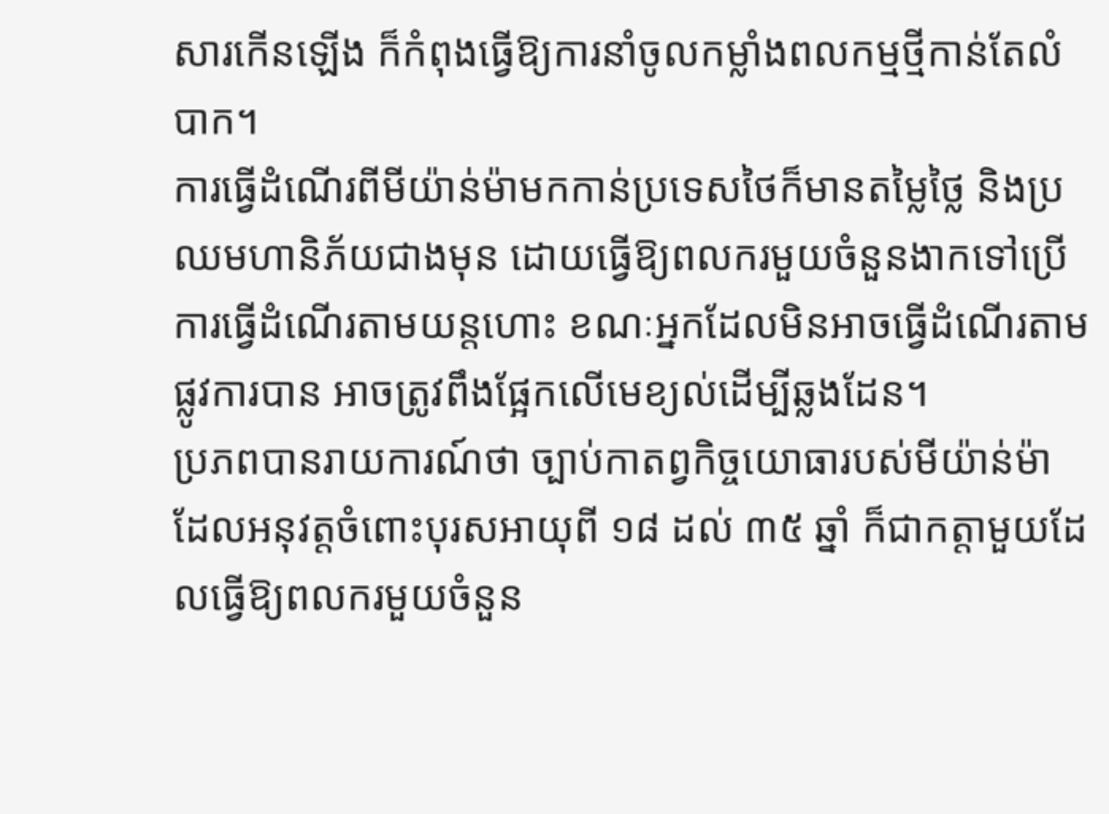សារកើនឡើង ក៏កំពុងធ្វើឱ្យការនាំចូលកម្លាំងពលកម្មថ្មីកាន់តែលំបាក។
ការធ្វើដំណើរពីមីយ៉ាន់ម៉ាមកកាន់ប្រទេសថៃក៏មានតម្លៃថ្លៃ និងប្រឈមហានិភ័យជាងមុន ដោយធ្វើឱ្យពលករមួយចំនួនងាកទៅប្រើការធ្វើដំណើរតាមយន្តហោះ ខណៈអ្នកដែលមិនអាចធ្វើដំណើរតាមផ្លូវការបាន អាចត្រូវពឹងផ្អែកលើមេខ្យល់ដើម្បីឆ្លងដែន។
ប្រភពបានរាយការណ៍ថា ច្បាប់កាតព្វកិច្ចយោធារបស់មីយ៉ាន់ម៉ា ដែលអនុវត្តចំពោះបុរសអាយុពី ១៨ ដល់ ៣៥ ឆ្នាំ ក៏ជាកត្តាមួយដែលធ្វើឱ្យពលករមួយចំនួន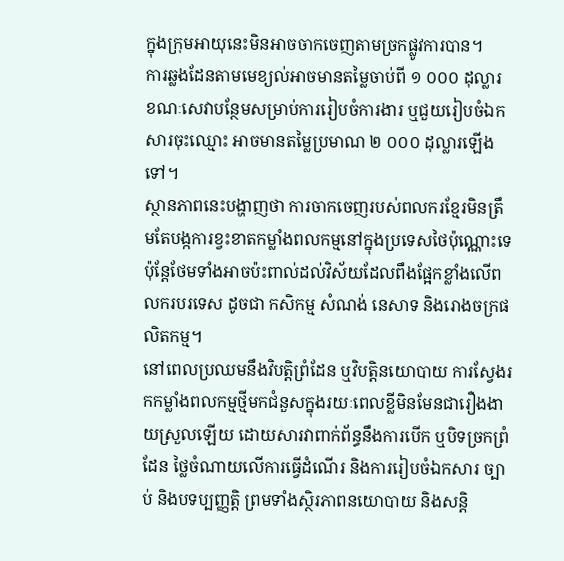ក្នុងក្រុមអាយុនេះមិនអាចចាកចេញតាមច្រកផ្លូវការបាន។
ការឆ្លងដែនតាមមេខ្យល់អាចមានតម្លៃចាប់ពី ១ ០០០ ដុល្លារ ខណៈសេវាបន្ថែមសម្រាប់ការរៀបចំការងារ ឬជួយរៀបចំឯកសារចុះឈ្មោះ អាចមានតម្លៃប្រមាណ ២ ០០០ ដុល្លារឡើងទៅ។
ស្ថានភាពនេះបង្ហាញថា ការចាកចេញរបស់ពលករខ្មែរមិនត្រឹមតែបង្កការខ្វះខាតកម្លាំងពលកម្មនៅក្នុងប្រទេសថៃប៉ុណ្ណោះទេ ប៉ុន្តែថែមទាំងអាចប៉ះពាល់ដល់វិស័យដែលពឹងផ្អែកខ្លាំងលើពលករបរទេស ដូចជា កសិកម្ម សំណង់ នេសាទ និងរោងចក្រផលិតកម្ម។
នៅពេលប្រឈមនឹងវិបត្តិព្រំដែន ឬវិបត្តិនយោបាយ ការស្វែងរកកម្លាំងពលកម្មថ្មីមកជំនួសក្នុងរយៈពេលខ្លីមិនមែនជារឿងងាយស្រួលឡើយ ដោយសារវាពាក់ព័ន្ធនឹងការបើក ឬបិទច្រកព្រំដែន ថ្លៃចំណាយលើការធ្វើដំណើរ និងការរៀបចំឯកសារ ច្បាប់ និងបទប្បញ្ញត្តិ ព្រមទាំងស្ថិរភាពនយោបាយ និងសន្តិ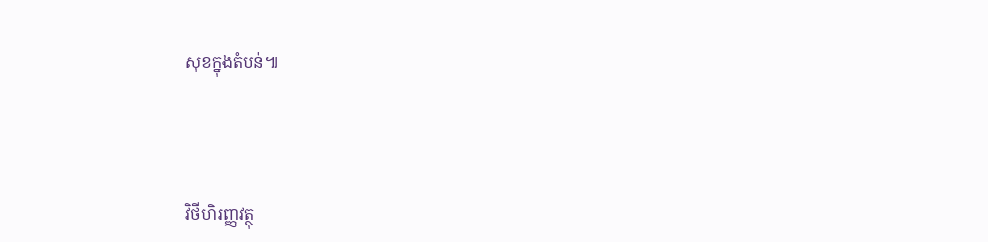សុខក្នុងតំបន់៕




វិថីហិរញ្ញវត្ថុ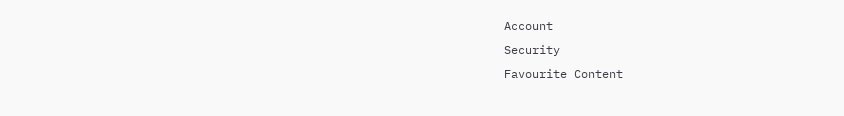Account
Security
Favourite Content